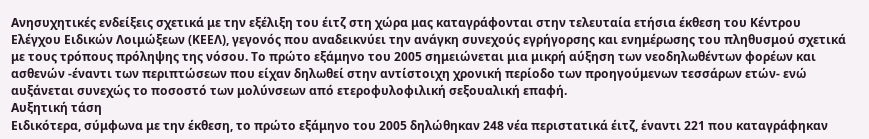Ανησυχητικές ενδείξεις σχετικά με την εξέλιξη του έιτζ στη χώρα μας καταγράφονται στην τελευταία ετήσια έκθεση του Κέντρου Ελέγχου Ειδικών Λοιμώξεων (ΚΕΕΛ), γεγονός που αναδεικνύει την ανάγκη συνεχούς εγρήγορσης και ενημέρωσης του πληθυσμού σχετικά με τους τρόπους πρόληψης της νόσου. Το πρώτο εξάμηνο του 2005 σημειώνεται μια μικρή αύξηση των νεοδηλωθέντων φορέων και ασθενών -έναντι των περιπτώσεων που είχαν δηλωθεί στην αντίστοιχη χρονική περίοδο των προηγούμενων τεσσάρων ετών- ενώ αυξάνεται συνεχώς το ποσοστό των μολύνσεων από ετεροφυλοφιλική σεξουαλική επαφή.
Αυξητική τάση
Ειδικότερα, σύμφωνα με την έκθεση, το πρώτο εξάμηνο του 2005 δηλώθηκαν 248 νέα περιστατικά έιτζ, έναντι 221 που καταγράφηκαν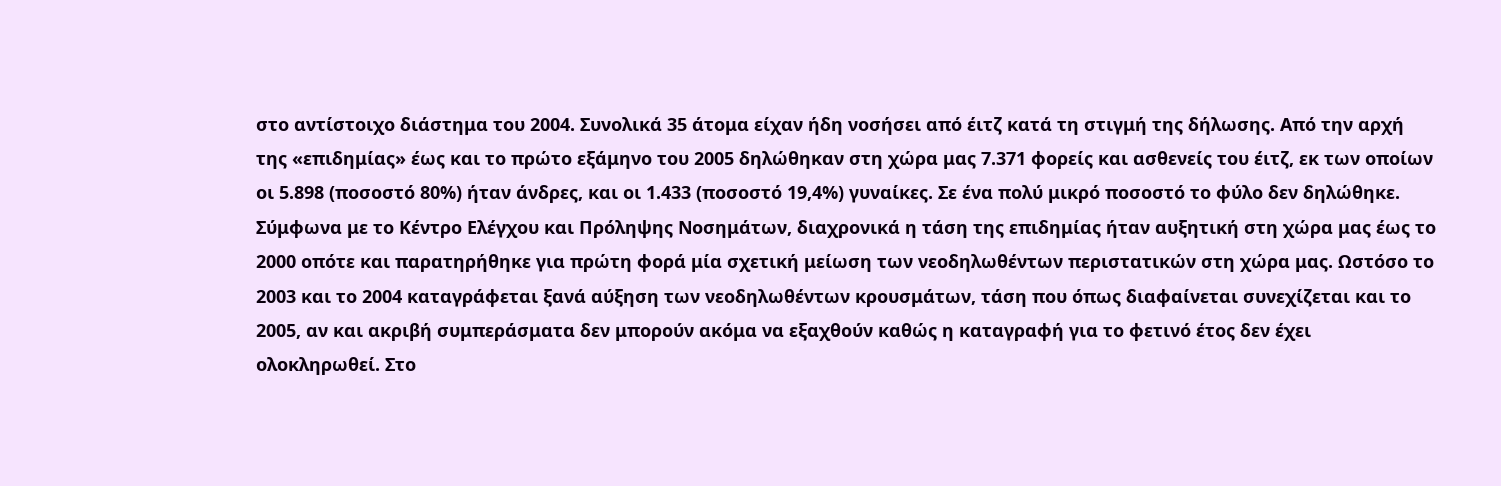στο αντίστοιχο διάστημα του 2004. Συνολικά 35 άτομα είχαν ήδη νοσήσει από έιτζ κατά τη στιγμή της δήλωσης. Από την αρχή της «επιδημίας» έως και το πρώτο εξάμηνο του 2005 δηλώθηκαν στη χώρα μας 7.371 φορείς και ασθενείς του έιτζ, εκ των οποίων οι 5.898 (ποσοστό 80%) ήταν άνδρες, και οι 1.433 (ποσοστό 19,4%) γυναίκες. Σε ένα πολύ μικρό ποσοστό το φύλο δεν δηλώθηκε. Σύμφωνα με το Κέντρο Ελέγχου και Πρόληψης Νοσημάτων, διαχρονικά η τάση της επιδημίας ήταν αυξητική στη χώρα μας έως το 2000 οπότε και παρατηρήθηκε για πρώτη φορά μία σχετική μείωση των νεοδηλωθέντων περιστατικών στη χώρα μας. Ωστόσο το 2003 και το 2004 καταγράφεται ξανά αύξηση των νεοδηλωθέντων κρουσμάτων, τάση που όπως διαφαίνεται συνεχίζεται και το 2005, αν και ακριβή συμπεράσματα δεν μπορούν ακόμα να εξαχθούν καθώς η καταγραφή για το φετινό έτος δεν έχει ολοκληρωθεί. Στο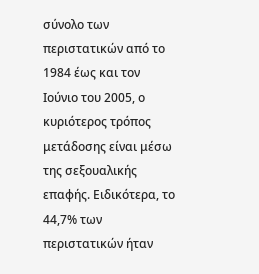σύνολο των περιστατικών από το 1984 έως και τον Ιούνιο του 2005, ο κυριότερος τρόπος μετάδοσης είναι μέσω της σεξουαλικής επαφής. Ειδικότερα, το 44,7% των περιστατικών ήταν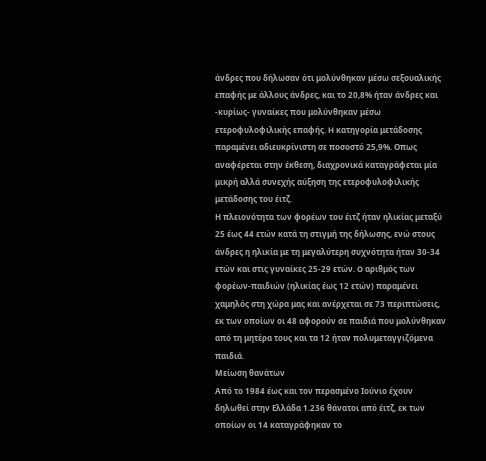άνδρες που δήλωσαν ότι μολύνθηκαν μέσω σεξουαλικής επαφής με άλλους άνδρες, και το 20,8% ήταν άνδρες και -κυρίως- γυναίκες που μολύνθηκαν μέσω ετεροφυλοφιλικής επαφής. H κατηγορία μετάδοσης παραμένει αδιευκρίνιστη σε ποσοστό 25,9%. Οπως αναφέρεται στην έκθεση, διαχρονικά καταγράφεται μία μικρή αλλά συνεχής αύξηση της ετεροφυλοφιλικής μετάδοσης του έιτζ.
Η πλειονότητα των φορέων του έιτζ ήταν ηλικίας μεταξύ 25 έως 44 ετών κατά τη στιγμή της δήλωσης, ενώ στους άνδρες η ηλικία με τη μεγαλύτερη συχνότητα ήταν 30-34 ετών και στις γυναίκες 25-29 ετών. O αριθμός των φορέων-παιδιών (ηλικίας έως 12 ετών) παραμένει χαμηλός στη χώρα μας και ανέρχεται σε 73 περιπτώσεις, εκ των οποίων οι 48 αφορούν σε παιδιά που μολύνθηκαν από τη μητέρα τους και τα 12 ήταν πολυμεταγγιζόμενα παιδιά.
Μείωση θανάτων
Από το 1984 έως και τον περασμένο Ιούνιο έχουν δηλωθεί στην Ελλάδα 1.236 θάνατοι από έιτζ, εκ των οποίων οι 14 καταγράφηκαν το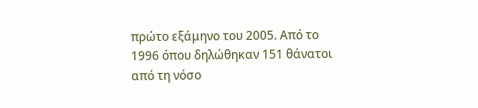πρώτο εξάμηνο του 2005. Από το 1996 όπου δηλώθηκαν 151 θάνατοι από τη νόσο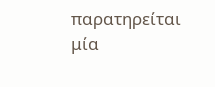παρατηρείται μία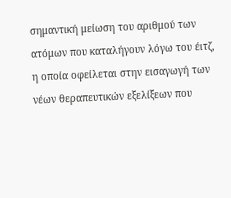σημαντική μείωση του αριθμού των ατόμων που καταλήγουν λόγω του έιτζ, η οποία οφείλεται στην εισαγωγή των νέων θεραπευτικών εξελίξεων που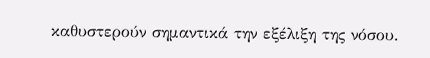καθυστερούν σημαντικά την εξέλιξη της νόσου.